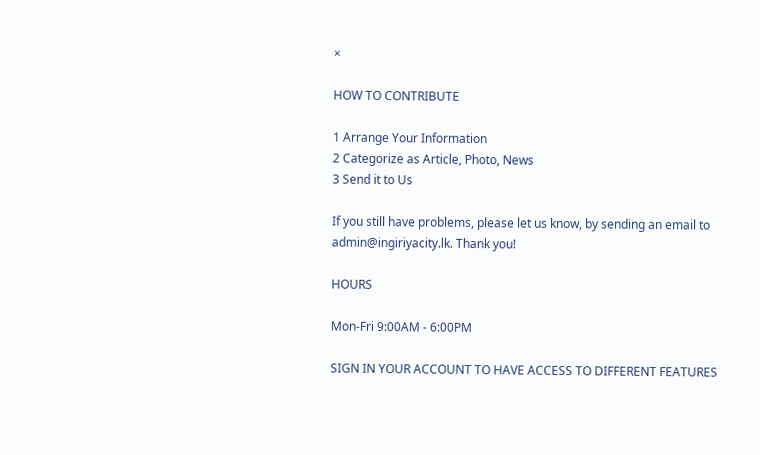×

HOW TO CONTRIBUTE

1 Arrange Your Information
2 Categorize as Article, Photo, News
3 Send it to Us

If you still have problems, please let us know, by sending an email to admin@ingiriyacity.lk. Thank you!

HOURS

Mon-Fri 9:00AM - 6:00PM

SIGN IN YOUR ACCOUNT TO HAVE ACCESS TO DIFFERENT FEATURES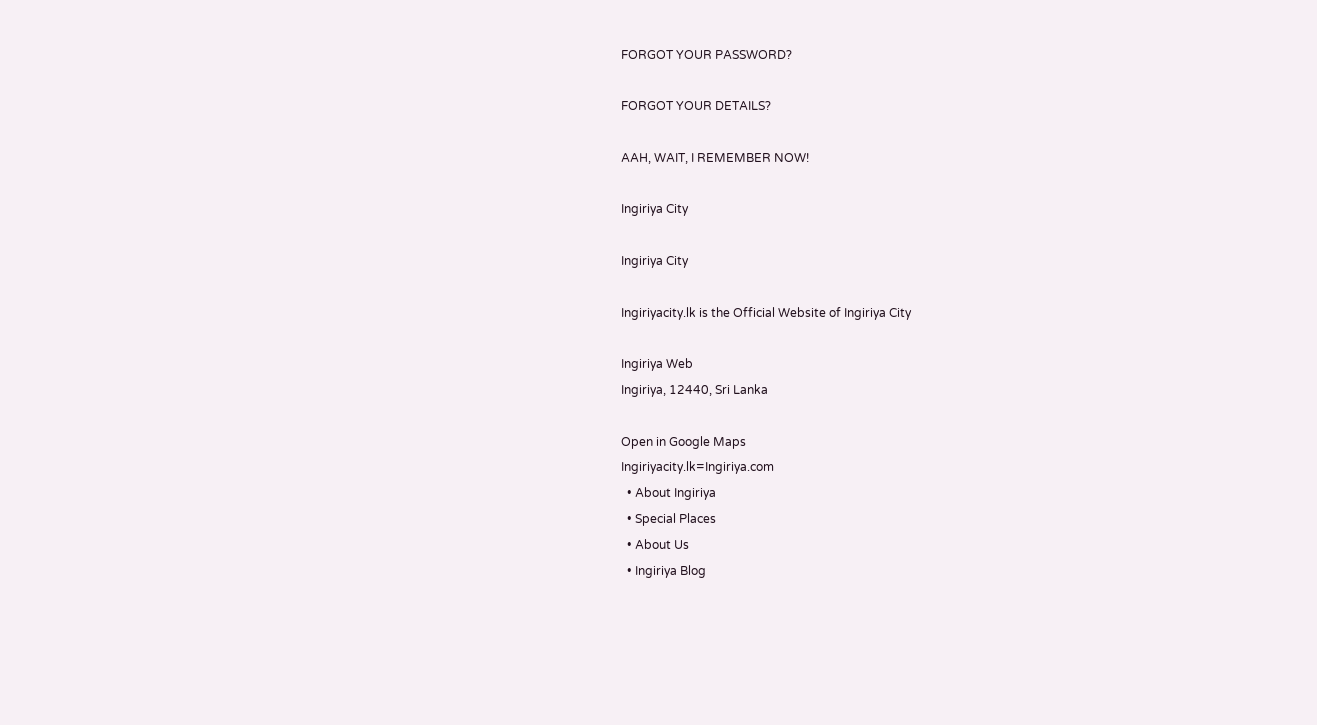FORGOT YOUR PASSWORD?

FORGOT YOUR DETAILS?

AAH, WAIT, I REMEMBER NOW!

Ingiriya City

Ingiriya City

Ingiriyacity.lk is the Official Website of Ingiriya City

Ingiriya Web
Ingiriya, 12440, Sri Lanka

Open in Google Maps
Ingiriyacity.lk=Ingiriya.com
  • About Ingiriya
  • Special Places
  • About Us
  • Ingiriya Blog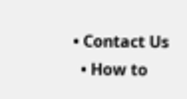• Contact Us
  • How to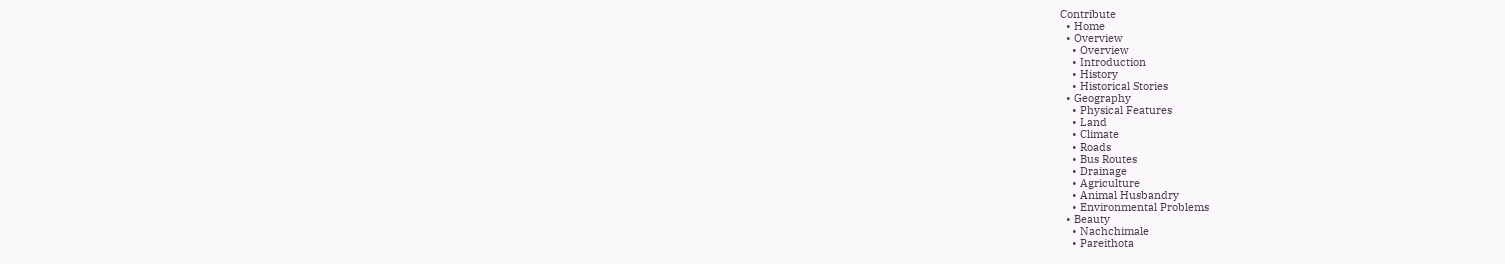Contribute
  • Home
  • Overview
    • Overview
    • Introduction
    • History
    • Historical Stories
  • Geography
    • Physical Features
    • Land
    • Climate
    • Roads
    • Bus Routes
    • Drainage
    • Agriculture
    • Animal Husbandry
    • Environmental Problems
  • Beauty
    • Nachchimale
    • Pareithota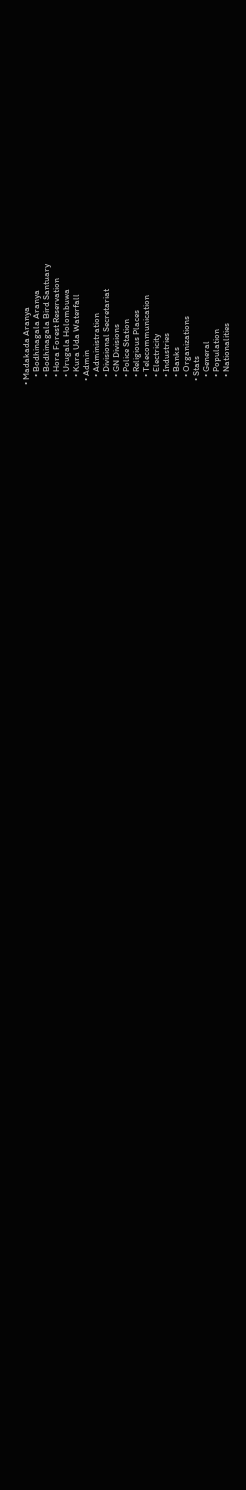• Madakada Aranya
    • Bodhinagala Aranya
    • Bodhinagala Bird Santuary
    • Hora Forest Reservation
    • Urugala Holombuwa
    • Kura Uda Waterfall
  • Admin
    • Administration
    • Divisional Secretariat
    • GN Divisions
    • Police Station
    • Religious Places
    • Telecommunication
    • Electricity
    • Industries
    • Banks
    • Organizations
  • Stats
    • General
    • Population
    • Nationalities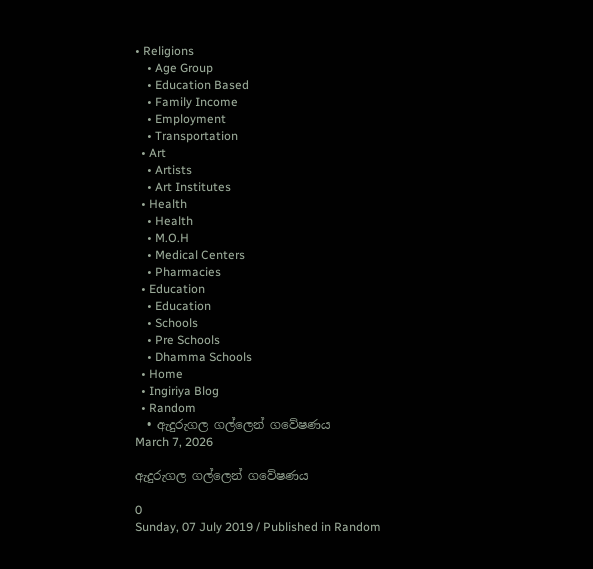• Religions
    • Age Group
    • Education Based
    • Family Income
    • Employment
    • Transportation
  • Art
    • Artists
    • Art Institutes
  • Health
    • Health
    • M.O.H
    • Medical Centers
    • Pharmacies
  • Education
    • Education
    • Schools
    • Pre Schools
    • Dhamma Schools
  • Home
  • Ingiriya Blog
  • Random
  • ඇදුරුගල ගල්ලෙන් ගවේෂණය
March 7, 2026

ඇදුරුගල ගල්ලෙන් ගවේෂණය

0
Sunday, 07 July 2019 / Published in Random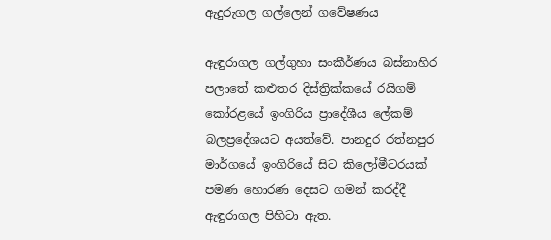ඇදුරුගල ගල්ලෙන් ගවේෂණය

ඇඳුරාගල ගල්ගුහා සංකීර්ණය බස්නාහිර පලාතේ කළුතර දිස්ත්‍රික්කයේ රයිගම් කෝරළයේ ඉංගිරිය ප්‍රාදේශීය ලේකම් බලප්‍රදේශයට අයත්වේ. පානදුර රත්නපුර මාර්ගයේ ඉංගිරියේ සිට කිලෝමීටරයක් පමණ හොරණ දෙසට ගමන් කරද්දී ඇඳුරාගල පිහිටා ඇත.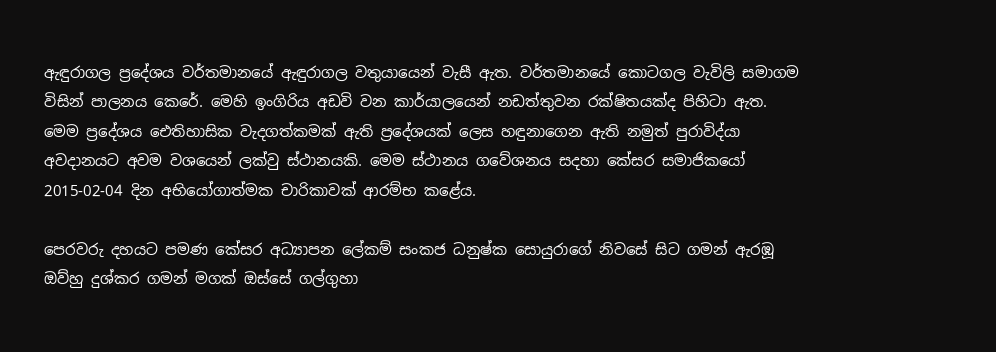ඇඳුරාගල ප්‍රදේශය වර්තමානයේ ඇඳුරාගල වතුයායෙන් වැසී ඇත. වර්තමානයේ කොටගල වැවිලි සමාගම විසින් පාලනය කෙරේ. මෙහි ඉංගිරිය අඩවි වන කාර්යාලයෙන් නඩත්තුවන රක්ෂිතයක්ද පිහිටා ඇත.
මෙම ප්‍රදේශය ඓතිහාසික වැදගත්කමක් ඇති ප්‍රදේශයක් ලෙස හඳුනාගෙන ඇති නමුත් පුරාවිද්යා අවදානයට අවම වශයෙන් ලක්වු ස්ථානයකි. මෙම ස්ථානය ගවේශනය සදහා කේසර සමාජිකයෝ 2015-02-04 දින අභියෝගාත්මක චාරිකාවක් ආරම්භ කළේය.

පෙරවරු දහයට පමණ කේසර අධ්‍යාපන ලේකම් සංකජ ධනුෂ්ක සොයුරාගේ නිවසේ සිට ගමන් ඇරඹූ ඔව්හු දුශ්කර ගමන් මගක් ඔස්සේ ගල්ගුහා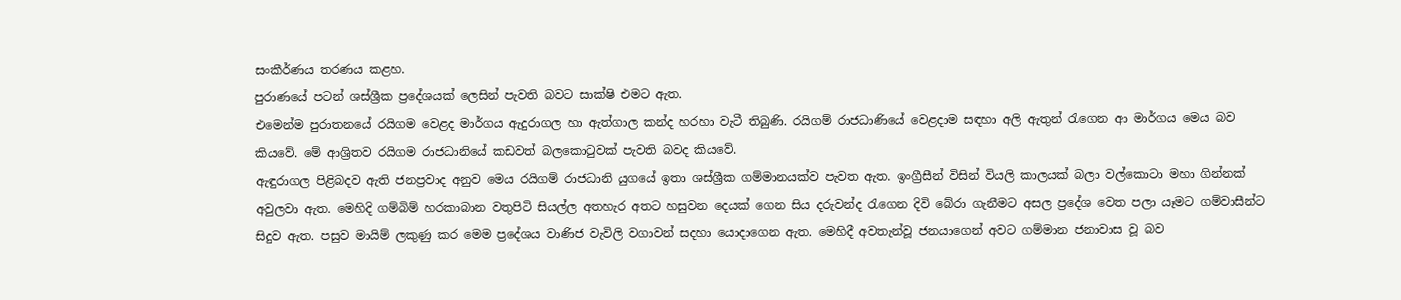සංකීර්ණය තරණය කළහ.
පුරාණයේ පටන් ශස්ශ්‍රීක ප්‍රදේශයක් ලෙසින් පැවති බවට සාක්ෂි එමට ඇත.
එමෙන්ම පුරාතනයේ රයිගම වෙළද මාර්ගය ඇදුරාගල හා ඇත්ගාල කන්ද හරහා වැටී තිබුණි. රයිගම් රාජධාණියේ වෙළදාම සඳහා අලි ඇතුන් රැගෙන ආ මාර්ගය මෙය බව කියවේ. මේ ආශ්‍රිතව රයිගම රාජධානියේ කඩවත් බලකොටුවක් පැවති බවද කියවේ.
ඇඳුරාගල පිළිබදව ඇති ජනප්‍රවාද අනුව මෙය රයිගම් රාජධානි යුගයේ ඉතා ශස්ශ්‍රීක ගම්මානයක්ව පැවත ඇත. ඉංග්‍රීසීන් විසින් වියලි කාලයක් බලා වල්කොටා මහා ගින්නක් අවුලවා ඇත. මෙහිදි ගම්බිම් හරකාබාන වතුපිටි සියල්ල අතහැර අතට හසුවන දෙයක් ගෙන සිය දරුවන්ද රැගෙන දිවි බේරා ගැනීමට අසල ප්‍රදේශ වෙත පලා යෑමට ගම්වාසීන්ට සිදුව ඇත. පසුව මායිම් ලකුණු කර මෙම ප්‍රදේශය වාණිජ වැවිලි වගාවන් සදහා යොදාගෙන ඇත. මෙහිදී අවතැන්වූ ජනයාගෙන් අවට ගම්මාන ජනාවාස වූ බව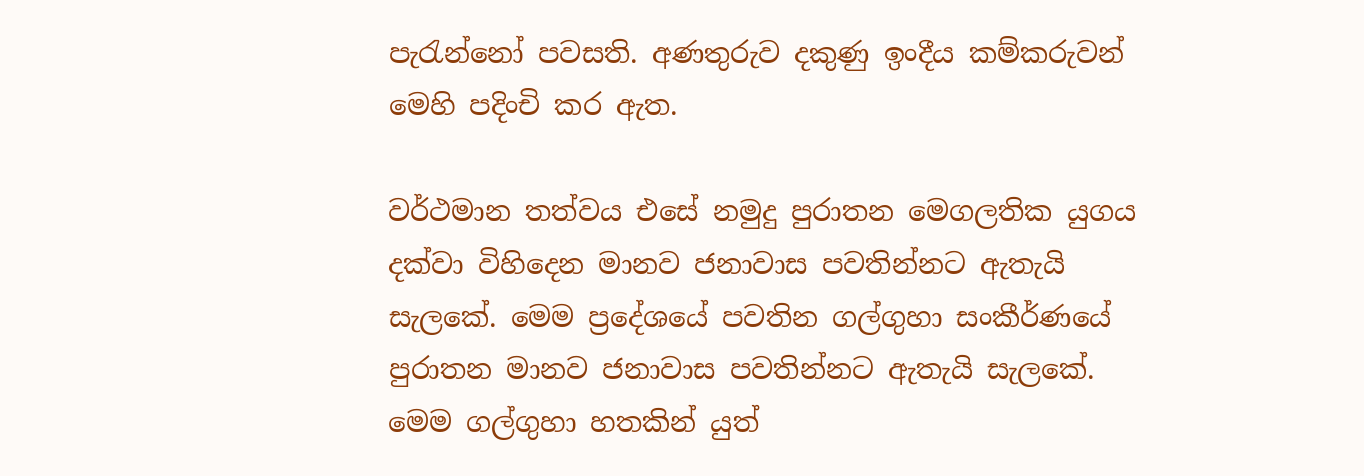පැරැන්නෝ පවසති. අණතුරුව දකුණු ඉංදීය කම්කරුවන් මෙහි පදිංචි කර ඇත.

වර්ථමාන තත්වය එසේ නමුදු පුරාතන මෙගලතික යුගය දක්වා විහිදෙන මානව ජනාවාස පවතින්නට ඇතැයි සැලකේ. මෙම ප්‍රදේශයේ පවතින ගල්ගුහා සංකීර්ණයේ පුරාතන මානව ජනාවාස පවතින්නට ඇතැයි සැලකේ. මෙම ගල්ගුහා හතකින් යුත්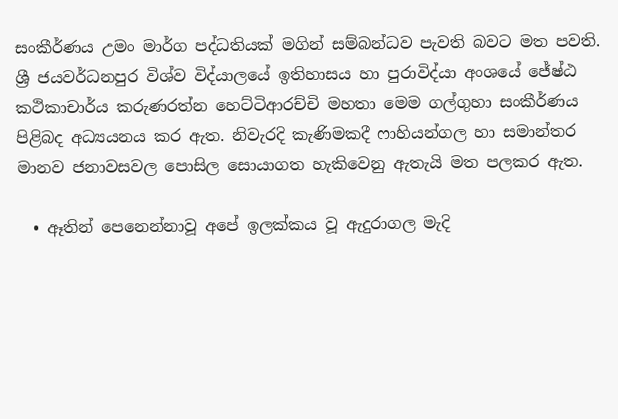සංකීර්ණය උමං මාර්ග පද්ධතියක් මගින් සම්බන්ධව පැවති බවට මත පවති. ශ්‍රී ජයවර්ධනපුර විශ්ව විද්යාලයේ ඉතිහාසය හා පුරාවිද්යා අංශයේ ජේෂ්ඨ කථිකාචාර්ය කරුණරත්න හෙට්ටිආරච්චි මහතා මෙම ගල්ගුහා සංකීර්ණය පිළිබද අධ්‍යයනය කර ඇත. නිවැරදි කැණිමකදී ෆාහියන්ගල හා සමාන්තර මානව ජනාවසවල පොසිල සොයාගත හැකිවෙනු ඇතැයි මත පලකර ඇත.

  • ඈතින් පෙනෙන්නාවූ අපේ ඉලක්කය වූ ඇදුරාගල මැදි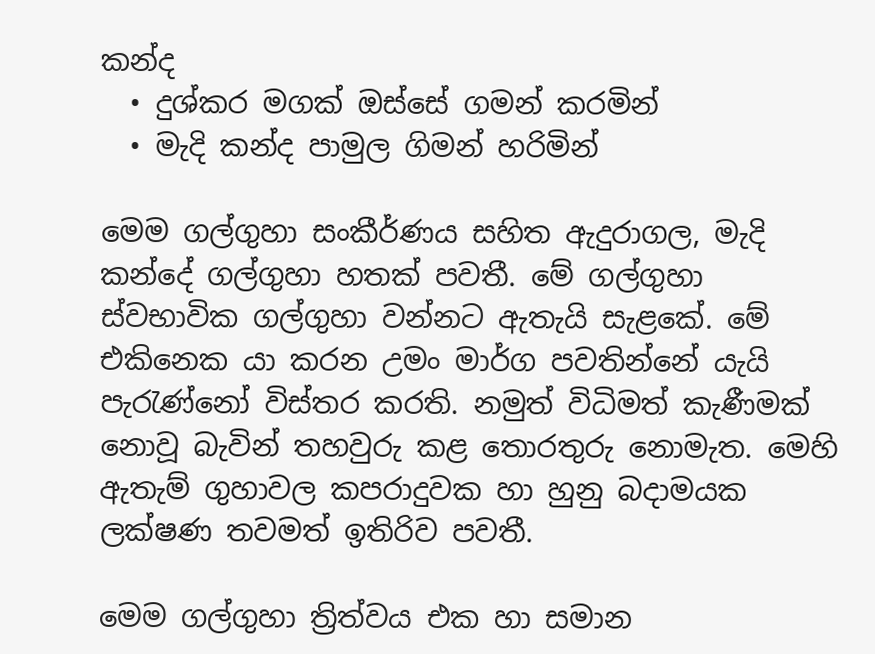කන්ද
  • දුශ්කර මගක් ඔස්සේ ගමන් කරමින්
  • මැදි කන්ද පාමුල ගිමන් හරිමින්

මෙම ගල්ගුහා සංකීර්ණය සහිත ඇදුරාගල, මැදි කන්දේ ගල්ගුහා හතක් පවතී. මේ ගල්ගුහා ස්වභාවික ගල්ගුහා වන්නට ඇතැයි සැළකේ. මේ එකිනෙක යා කරන උමං මාර්ග පවතින්නේ යැයි පැරැණ්නෝ විස්තර කරති. නමුත් විධිමත් කැණීමක් නොවූ බැවින් තහවුරු කළ තොරතුරු නොමැත. මෙහි ඇතැම් ගුහාවල කපරාදුවක හා හුනු බදාමයක ලක්ෂණ තවමත් ඉතිරිව පවතී.

මෙම ගල්ගුහා ත්‍රිත්වය එක හා සමාන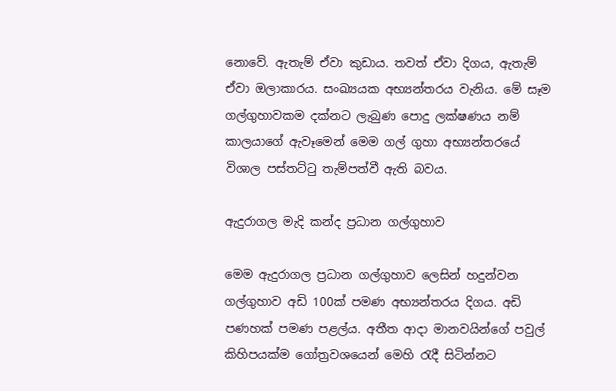නොවේ. ඇතැම් ඒවා කුඩාය. තවත් ඒවා දිගය, ඇතැම් ඒවා ඔලාකාරය. සංඛ්‍යයක අභ්‍යන්තරය වැනිය. මේ සෑම ගල්ගුහාවකම දක්නට ලැබුණ පොදු ලක්ෂණය නම් කාලයාගේ ඇවෑමෙන් මෙම ගල් ගුහා අභ්‍යන්තරයේ විශාල පස්තට්ටු තැම්පත්වී ඇති බවය.

ඇදුරාගල මැදි කන්ද ප්‍රධාන ගල්ගුහාව

මෙම ඇදුරාගල ප්‍රධාන ගල්ගුහාව ලෙසින් හදුන්වන ගල්ගුහාව අඩි 100ක් පමණ අභ්‍යන්තරය දිගය. අඩි පණහක් පමණ පළල්ය. අතීත ආදා මානවයින්ගේ පවුල් කිහිපයක්ම ගෝත්‍රවශයෙන් මෙහි රැදී සිටින්නට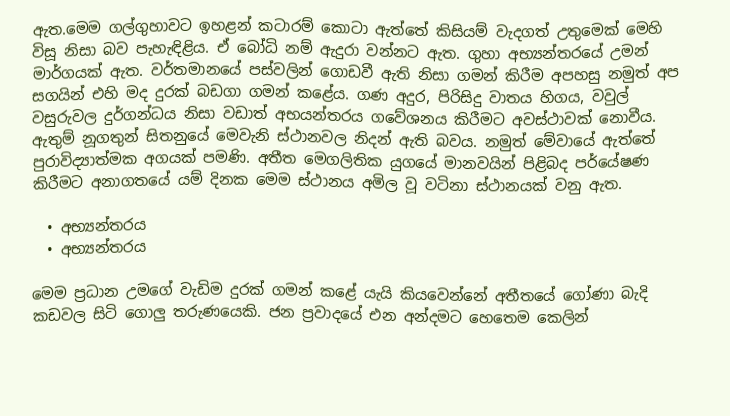ඇත.මෙම ගල්ගුහාවට ඉහළන් කටාරම් කොටා ඇත්තේ කිසියම් වැදගත් උතුමෙක් මෙහි විසූ නිසා බව පැහැඳිළිය. ඒ බෝධි නම් ඇදුරා වන්නට ඇත. ගුහා අභ්‍යන්තරයේ උමන් මාර්ගයක් ඇත. වර්තමානයේ පස්වලින් ගොඩවී ඇති නිසා ගමන් කිරීම අපහසු නමුත් අප සගයින් එහි මද දුරක් බඩගා ගමන් කළේය. ගණ අදුර, පිරිසිදු වාතය හිගය, වවුල් වසුරුවල දුර්ගන්ධය නිසා වඩාත් අභයන්තරය ගවේශනය කිරීමට අවස්ථාවක් නොවීය. ඇතුම් නූගතුන් සිතනුයේ මෙවැනි ස්ථානවල නිදන් ඇති බවය. නමුත් මේවායේ ඇත්තේ පුරාවිද්‍යාත්මක අගයක් පමණි. අතීත මෙගලිතික යුගයේ මානවයින් පිළිබද පර්යේෂණ කිරීමට අනාගතයේ යම් දිනක මෙම ස්ථානය අමිල වූ වටිනා ස්ථානයක් වනු ඇත.

  • අභ්‍යන්තරය
  • අභ්‍යන්තරය

මෙම ප්‍රධාන උමගේ වැඩිම දුරක් ගමන් කළේ යැයි කියවෙන්නේ අතීතයේ ගෝණා බැදි කඩවල සිටි ගොලු තරුණයෙකි. ජන ප්‍රවාදයේ එන අන්දමට හෙතෙම කෙලින්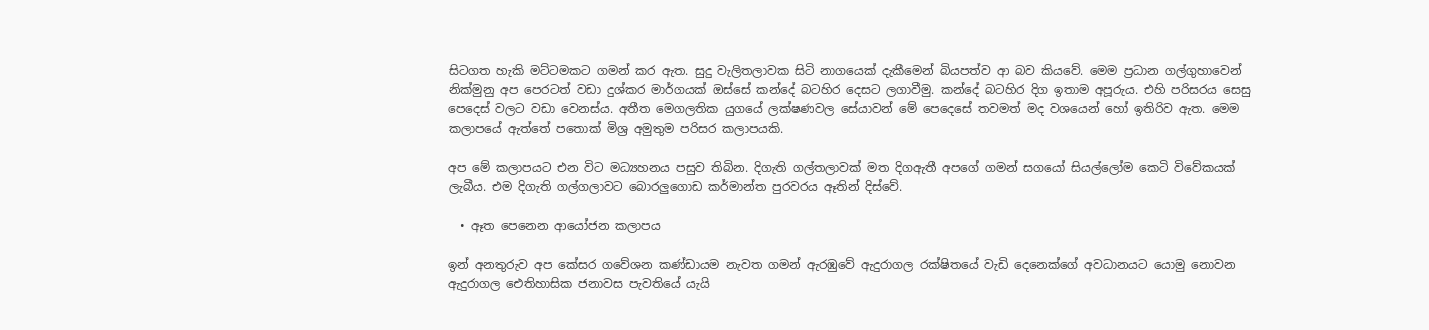සිටගත හැකි මට්ටමකට ගමන් කර ඇත. සුදු වැලිතලාවක සිටි නාගයෙක් දැකීමෙන් බියපත්ව ආ බව කියවේ. මෙම ප්‍රධාන ගල්ගුහාවෙන් නික්මුනු අප පෙරටත් වඩා දුශ්කර මාර්ගයක් ඔස්සේ කන්දේ බටහිර දෙසට ලගාවීමු. කන්දේ බටහිර දිග ඉතාම අපූරුය. එහි පරිසරය සෙසු පෙදෙස් වලට වඩා වෙනස්ය. අතීත මෙගලතික යුගයේ ලක්ෂණවල සේයාවන් මේ පෙදෙසේ තවමත් මද වශයෙන් හෝ ඉතිරිව ඇත. මෙම කලාපයේ ඇත්තේ පතොක් මිශ්‍ර අමුතුම පරිසර කලාපයකි.

අප මේ කලාපයට එන විට මධ්‍යහනය පසුව තිබින. දිගැති ගල්තලාවක් මත දිගඇතී අපගේ ගමන් සගයෝ සියල්ලෝම කෙටි විවේකයක් ලැබීය. එම දිගැති ගල්ගලාවට බොරලුගොඩ කර්මාන්ත පුරවරය ඈතින් දිස්වේ.

  • ඈත පෙනෙන ආයෝජන කලාපය

ඉන් අනතුරුව අප කේසර ගවේශන කණ්ඩායම නැවත ගමන් ඇරඹුවේ ඇදුරාගල රක්ෂිතයේ වැඩි දෙනෙක්ගේ අවධානයට යොමු නොවන ඇදුරාගල ඓතිහාසික ජනාවස පැවතියේ යැයි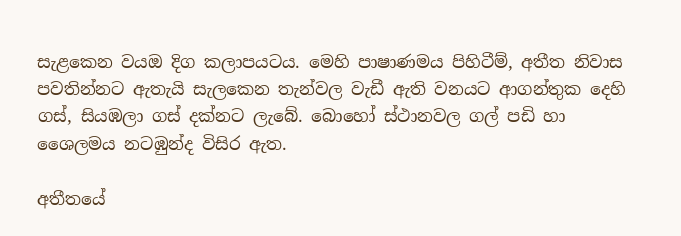සැළකෙන වයඔ දිග කලාපයටය. මෙහි පාෂාණමය පිහිටීම්, අතීත නිවාස පවතින්නට ඇතැයි සැලකෙන තැන්වල වැඩී ඇති වනයට ආගන්තුක දෙහි ගස්, සියඹලා ගස් දක්නට ලැබේ. බොහෝ ස්ථානවල ගල් පඩි හා ශෛලමය නටඹුන්ද විසිර ඇත.

අතීතයේ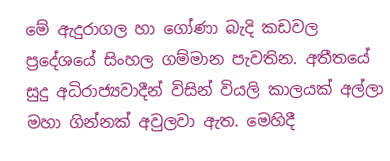මේ ඇදුරාගල හා ගෝණා බැදි කඩවල ප්‍රදේශයේ සිංහල ගම්මාන පැවතින. අතීතයේ සුදු අධිරාජ්‍යවාදීන් විසින් වියලි කාලයක් අල්ලා මහා ගින්නක් අවුලවා ඇත. මෙහිදී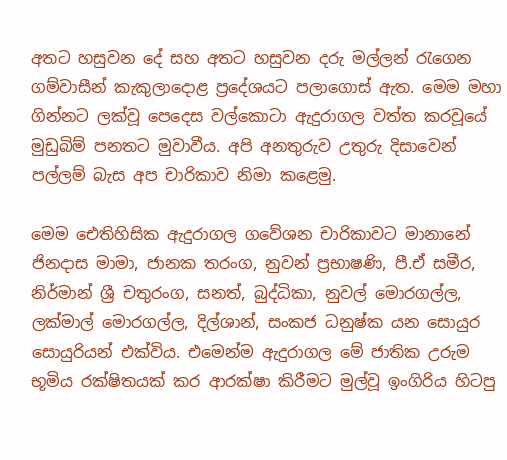අතට හසුවන දේ සහ අතට හසුවන දරු මල්ලන් රැගෙන ගම්වාසීන් කැකුලාදොළ ප්‍රදේශයට පලාගොස් ඇත. මෙම මහා ගින්නට ලක්වූ පෙදෙස වල්කොටා ඇදුරාගල වත්ත කරවූයේ මුඩුබිම් පනතට මුවාවීය. අපි අනතුරුව උතුරු දිසාවෙන් පල්ලම් බැස අප චාරිකාව නිමා කළෙමු.

මෙම ඓතිහිසික ඇදුරාගල ගවේශන චාරිකාවට මානානේ ජිනදාස මාමා, ජානක තරංග, නුවන් ප්‍රභාෂණි, පී.ඒ සමීර, නිර්මාන් ශ්‍රී චතුරංග, සනත්, බුද්ධිකා, නුවල් මොරගල්ල, ලක්මාල් මොරගල්ල, දිල්ශාන්, සංකජ ධනුෂ්ක යන සොයුර සොයුරියන් එක්විය. එමෙන්ම ඇදුරාගල මේ ජාතික උරුම භූමිය රක්ෂිතයක් කර ආරක්ෂා කිරීමට මුල්වූ ඉංගිරිය හිටපු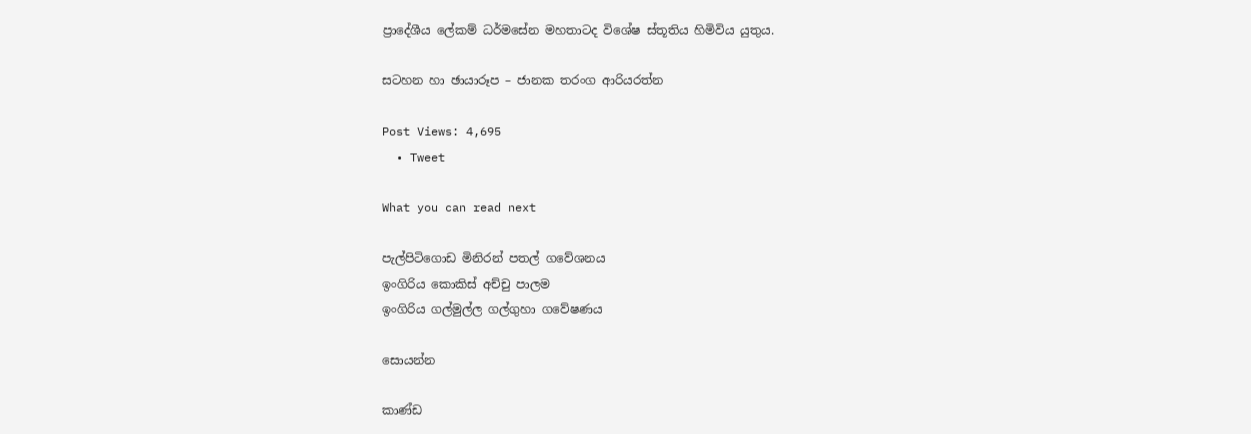ප්‍රාදේශීය ලේකම් ධර්මසේන මහතාටද විශේෂ ස්තූතිය හිමිවිය යුතුය.

සටහන හා ඡායාරූප – ජානක තරංග ආරියරත්න

Post Views: 4,695
  • Tweet

What you can read next

පැල්පිටිගොඩ මිනිරන් පතල් ගවේශනය
ඉංගිරිය කොකිස් අච්චු පාලම
ඉංගිරිය ගල්මුල්ල ගල්ගුහා ගවේෂණය

සොයන්න

කාණ්ඩ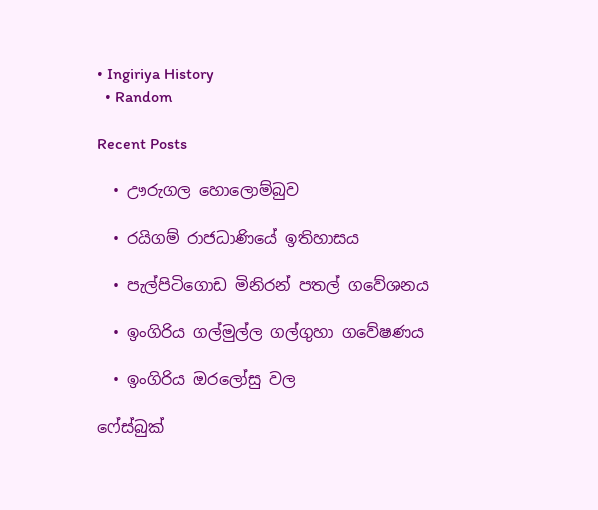• Ingiriya History
  • Random

Recent Posts

  • ඌරුගල හොලොම්බුව

  • රයිගම් රාජධාණියේ ඉතිහාසය

  • පැල්පිටිගොඩ මිනිරන් පතල් ගවේශනය

  • ඉංගිරිය ගල්මුල්ල ගල්ගුහා ගවේෂණය

  • ඉංගිරිය ඔරලෝසු වල

ෆේස්බුක්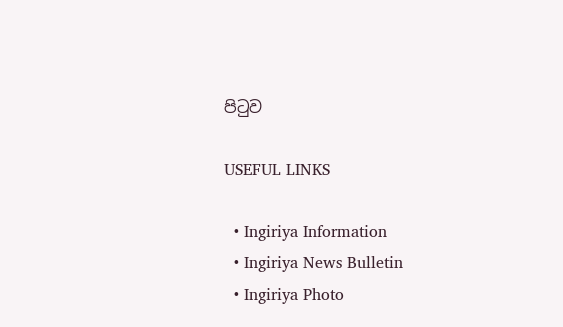පිටුව

USEFUL LINKS

  • Ingiriya Information
  • Ingiriya News Bulletin
  • Ingiriya Photo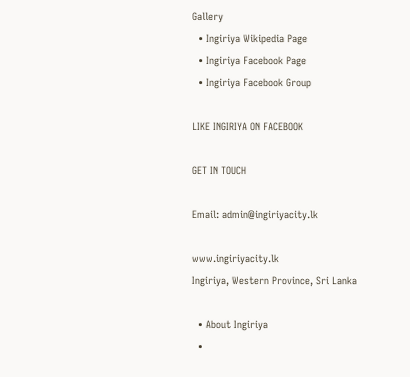Gallery
  • Ingiriya Wikipedia Page
  • Ingiriya Facebook Page
  • Ingiriya Facebook Group

LIKE INGIRIYA ON FACEBOOK

GET IN TOUCH

Email: admin@ingiriyacity.lk

www.ingiriyacity.lk
Ingiriya, Western Province, Sri Lanka

  • About Ingiriya
  •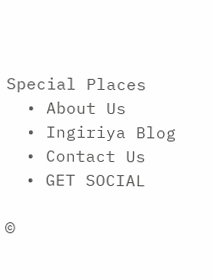Special Places
  • About Us
  • Ingiriya Blog
  • Contact Us
  • GET SOCIAL

©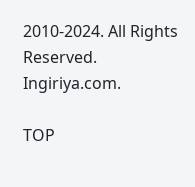2010-2024. All Rights Reserved. Ingiriya.com.

TOP